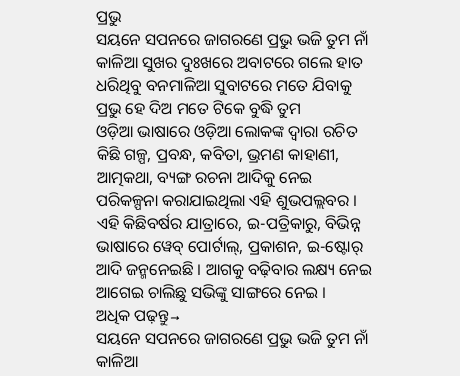ପ୍ରଭୁ
ସୟନେ ସପନରେ ଜାଗରଣେ ପ୍ରଭୁ ଭଜି ତୁମ ନାଁ କାଳିଆ ସୁଖର ଦୁଃଖରେ ଅବାଟରେ ଗଲେ ହାତ ଧରିଥିବୁ ବନମାଳିଆ ସୁବାଟରେ ମତେ ଯିବାକୁ ପ୍ରଭୁ ହେ ଦିଅ ମତେ ଟିକେ ବୁଦ୍ଧି ତୁମ
ଓଡ଼ିଆ ଭାଷାରେ ଓଡ଼ିଆ ଲୋକଙ୍କ ଦ୍ୱାରା ରଚିତ କିଛି ଗଳ୍ପ, ପ୍ରବନ୍ଧ, କବିତା, ଭ୍ରମଣ କାହାଣୀ, ଆତ୍ମକଥା, ବ୍ୟଙ୍ଗ ରଚନା ଆଦିକୁ ନେଇ ପରିକଳ୍ପନା କରାଯାଇଥିଲା ଏହି ଶୁଭପଲ୍ଲବର । ଏହି କିଛିବର୍ଷର ଯାତ୍ରାରେ, ଇ-ପତ୍ରିକାରୁ, ବିଭିନ୍ନ ଭାଷାରେ ୱେବ୍ ପୋର୍ଟାଲ୍, ପ୍ରକାଶନ, ଇ-ଷ୍ଟୋର୍ ଆଦି ଜନ୍ମନେଇଛି । ଆଗକୁ ବଢ଼ିବାର ଲକ୍ଷ୍ୟ ନେଇ ଆଗେଇ ଚାଲିଛୁ ସଭିଙ୍କୁ ସାଙ୍ଗରେ ନେଇ ।
ଅଧିକ ପଢ଼ନ୍ତୁ→
ସୟନେ ସପନରେ ଜାଗରଣେ ପ୍ରଭୁ ଭଜି ତୁମ ନାଁ କାଳିଆ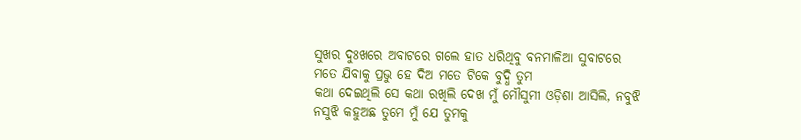ସୁଖର ଦୁଃଖରେ ଅବାଟରେ ଗଲେ ହାତ ଧରିଥିବୁ ବନମାଳିଆ ସୁବାଟରେ ମତେ ଯିବାକୁ ପ୍ରଭୁ ହେ ଦିଅ ମତେ ଟିକେ ବୁଦ୍ଧି ତୁମ
କଥା ଦେଇଥିଲି ସେ କଥା ରଖିଲି ଦେଖ ମୁଁ ମୌସୁମୀ ଓଡ଼ିଶା ଆସିଲି, ନବୁଝି ନସୁଝି କହୁଅଛ ତୁମେ ମୁଁ ଯେ ତୁମକୁ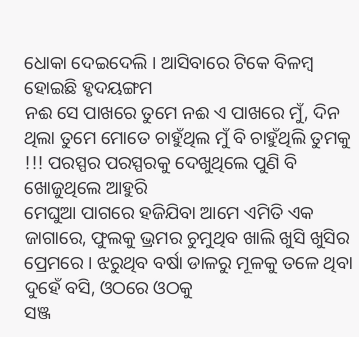ଧୋକା ଦେଇଦେଲି । ଆସିବାରେ ଟିକେ ବିଳମ୍ବ ହୋଇଛି ହୃଦୟଙ୍ଗମ
ନଈ ସେ ପାଖରେ ତୁମେ ନଈ ଏ ପାଖରେ ମୁଁ, ଦିନ ଥିଲା ତୁମେ ମୋତେ ଚାହୁଁଥିଲ ମୁଁ ବି ଚାହୁଁଥିଲି ତୁମକୁ !!! ପରସ୍ପର ପରସ୍ପରକୁ ଦେଖୁଥିଲେ ପୁଣି ବି ଖୋଜୁଥିଲେ ଆହୁରି
ମେଘୁଆ ପାଗରେ ହଜିଯିବା ଆମେ ଏମିତି ଏକ ଜାଗାରେ, ଫୁଲକୁ ଭ୍ରମର ଚୁମୁଥିବ ଖାଲି ଖୁସି ଖୁସିର ପ୍ରେମରେ । ଝରୁଥିବ ବର୍ଷା ଡାଳରୁ ମୂଳକୁ ତଳେ ଥିବା ଦୁହେଁ ବସି, ଓଠରେ ଓଠକୁ
ସଞ୍ଜ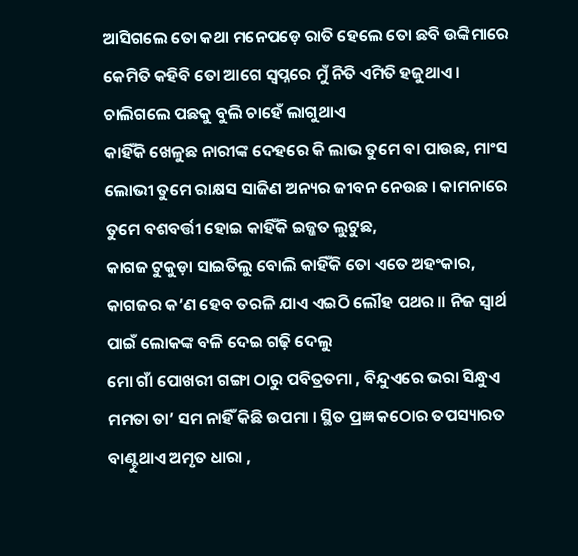ଆସିଗଲେ ତୋ କଥା ମନେପଡ଼େ ରାତି ହେଲେ ତୋ ଛବି ଉଙ୍କିମାରେ କେମିତି କହିବି ତୋ ଆଗେ ସ୍ୱପ୍ନରେ ମୁଁ ନିତି ଏମିତି ହଜୁଥାଏ । ଚାଲିଗଲେ ପଛକୁ ବୁଲି ଚାହେଁ ଲାଗୁଥାଏ
କାହିଁକି ଖେଳୁଛ ନାରୀଙ୍କ ଦେହରେ କି ଲାଭ ତୁମେ ବା ପାଉଛ, ମାଂସ ଲୋଭୀ ତୁମେ ରାକ୍ଷସ ସାଜିଣ ଅନ୍ୟର ଜୀବନ ନେଉଛ । କାମନାରେ ତୁମେ ବଶବର୍ତ୍ତୀ ହୋଇ କାହିଁକି ଇଜ୍ଜତ ଲୁଟୁଛ,
କାଗଜ ଟୁକୁଡ଼ା ସାଇତିଲୁ ବୋଲି କାହିଁକି ତୋ ଏତେ ଅହଂକାର, କାଗଜର କ’ଣ ହେବ ତରଳି ଯାଏ ଏଇଠି ଲୌହ ପଥର ॥ ନିଜ ସ୍ୱାର୍ଥ ପାଇଁ ଲୋକଙ୍କ ବଳି ଦେଇ ଗଢ଼ି ଦେଲୁ
ମୋ ଗାଁ ପୋଖରୀ ଗଙ୍ଗା ଠାରୁ ପବିତ୍ରତମା , ବିନ୍ଦୁଏରେ ଭରା ସିନ୍ଧୁଏ ମମତା ତା’ ସମ ନାହିଁ କିଛି ଉପମା । ସ୍ଥିତ ପ୍ରଜ୍ଞ କଠୋର ତପସ୍ୟାରତ ବାଣ୍ଟୁଥାଏ ଅମୃତ ଧାରା ,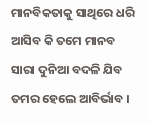ମାନବିକତାକୁ ସାଥିରେ ଧରି ଆସିବ କି ତମେ ମାନବ ସାରା ଦୁନିଆ ବଦଳି ଯିବ ତମର ହେଲେ ଆବିର୍ଭାବ ।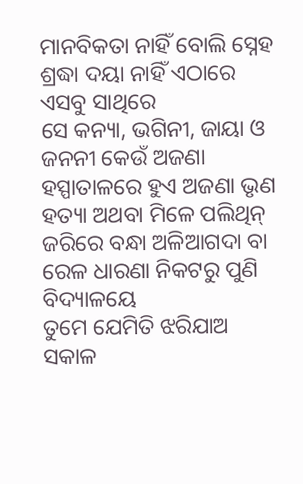ମାନବିକତା ନାହିଁ ବୋଲି ସ୍ନେହ ଶ୍ରଦ୍ଧା ଦୟା ନାହିଁ ଏଠାରେ ଏସବୁ ସାଥିରେ
ସେ କନ୍ୟା, ଭଗିନୀ, ଜାୟା ଓ ଜନନୀ କେଉଁ ଅଜଣା ହସ୍ପାତାଳରେ ହୁଏ ଅଜଣା ଭୃଣ ହତ୍ୟା ଅଥବା ମିଳେ ପଲିଥିନ୍ ଜରିରେ ବନ୍ଧା ଅଳିଆଗଦା ବା ରେଳ ଧାରଣା ନିକଟରୁ ପୁଣି ବିଦ୍ୟାଳୟେ
ତୁମେ ଯେମିତି ଝରିଯାଅ ସକାଳ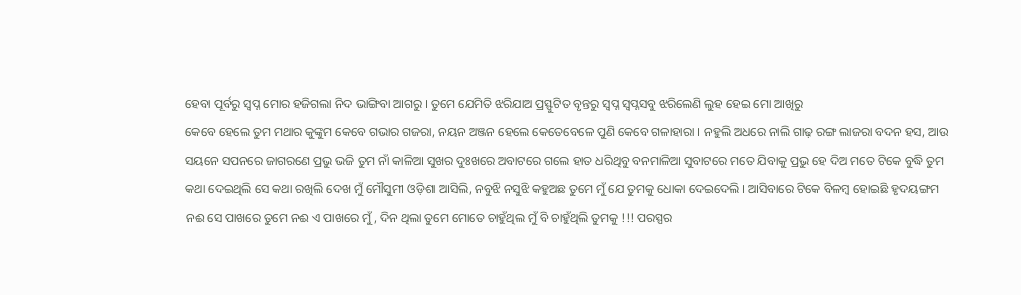ହେବା ପୂର୍ବରୁ ସ୍ୱପ୍ନ ମୋର ହଜିଗଲା ନିଦ ଭାଙ୍ଗିବା ଆଗରୁ । ତୁମେ ଯେମିତି ଝରିଯାଅ ପ୍ରସ୍ଫୁଟିତ ବୃନ୍ତରୁ ସ୍ୱପ୍ନ ସ୍ଵପ୍ନସବୁ ଝରିଲେଣି ଲୁହ ହେଇ ମୋ ଆଖିରୁ
କେବେ ହେଲେ ତୁମ ମଥାର କୁଙ୍କୁମ କେବେ ଗଭାର ଗଜରା, ନୟନ ଅଞ୍ଜନ ହେଲେ କେତେବେଳେ ପୁଣି କେବେ ଗଳାହାରା । ନହୁଲି ଅଧରେ ନାଲି ଗାଢ଼ ରଙ୍ଗ ଲାଜରା ବଦନ ହସ, ଆଉ
ସୟନେ ସପନରେ ଜାଗରଣେ ପ୍ରଭୁ ଭଜି ତୁମ ନାଁ କାଳିଆ ସୁଖର ଦୁଃଖରେ ଅବାଟରେ ଗଲେ ହାତ ଧରିଥିବୁ ବନମାଳିଆ ସୁବାଟରେ ମତେ ଯିବାକୁ ପ୍ରଭୁ ହେ ଦିଅ ମତେ ଟିକେ ବୁଦ୍ଧି ତୁମ
କଥା ଦେଇଥିଲି ସେ କଥା ରଖିଲି ଦେଖ ମୁଁ ମୌସୁମୀ ଓଡ଼ିଶା ଆସିଲି, ନବୁଝି ନସୁଝି କହୁଅଛ ତୁମେ ମୁଁ ଯେ ତୁମକୁ ଧୋକା ଦେଇଦେଲି । ଆସିବାରେ ଟିକେ ବିଳମ୍ବ ହୋଇଛି ହୃଦୟଙ୍ଗମ
ନଈ ସେ ପାଖରେ ତୁମେ ନଈ ଏ ପାଖରେ ମୁଁ, ଦିନ ଥିଲା ତୁମେ ମୋତେ ଚାହୁଁଥିଲ ମୁଁ ବି ଚାହୁଁଥିଲି ତୁମକୁ !!! ପରସ୍ପର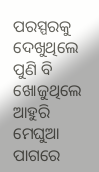ପରସ୍ପରକୁ ଦେଖୁଥିଲେ ପୁଣି ବି ଖୋଜୁଥିଲେ ଆହୁରି
ମେଘୁଆ ପାଗରେ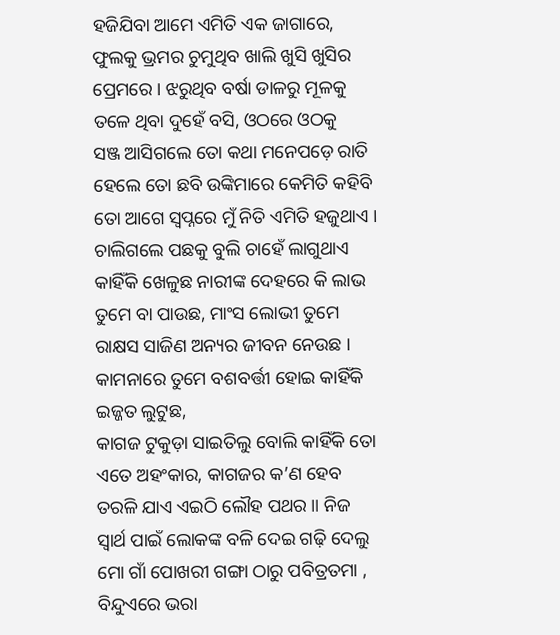ହଜିଯିବା ଆମେ ଏମିତି ଏକ ଜାଗାରେ, ଫୁଲକୁ ଭ୍ରମର ଚୁମୁଥିବ ଖାଲି ଖୁସି ଖୁସିର ପ୍ରେମରେ । ଝରୁଥିବ ବର୍ଷା ଡାଳରୁ ମୂଳକୁ ତଳେ ଥିବା ଦୁହେଁ ବସି, ଓଠରେ ଓଠକୁ
ସଞ୍ଜ ଆସିଗଲେ ତୋ କଥା ମନେପଡ଼େ ରାତି ହେଲେ ତୋ ଛବି ଉଙ୍କିମାରେ କେମିତି କହିବି ତୋ ଆଗେ ସ୍ୱପ୍ନରେ ମୁଁ ନିତି ଏମିତି ହଜୁଥାଏ । ଚାଲିଗଲେ ପଛକୁ ବୁଲି ଚାହେଁ ଲାଗୁଥାଏ
କାହିଁକି ଖେଳୁଛ ନାରୀଙ୍କ ଦେହରେ କି ଲାଭ ତୁମେ ବା ପାଉଛ, ମାଂସ ଲୋଭୀ ତୁମେ ରାକ୍ଷସ ସାଜିଣ ଅନ୍ୟର ଜୀବନ ନେଉଛ । କାମନାରେ ତୁମେ ବଶବର୍ତ୍ତୀ ହୋଇ କାହିଁକି ଇଜ୍ଜତ ଲୁଟୁଛ,
କାଗଜ ଟୁକୁଡ଼ା ସାଇତିଲୁ ବୋଲି କାହିଁକି ତୋ ଏତେ ଅହଂକାର, କାଗଜର କ’ଣ ହେବ ତରଳି ଯାଏ ଏଇଠି ଲୌହ ପଥର ॥ ନିଜ ସ୍ୱାର୍ଥ ପାଇଁ ଲୋକଙ୍କ ବଳି ଦେଇ ଗଢ଼ି ଦେଲୁ
ମୋ ଗାଁ ପୋଖରୀ ଗଙ୍ଗା ଠାରୁ ପବିତ୍ରତମା , ବିନ୍ଦୁଏରେ ଭରା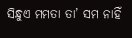ସିନ୍ଧୁଏ ମମତା ତା’ ସମ ନାହିଁ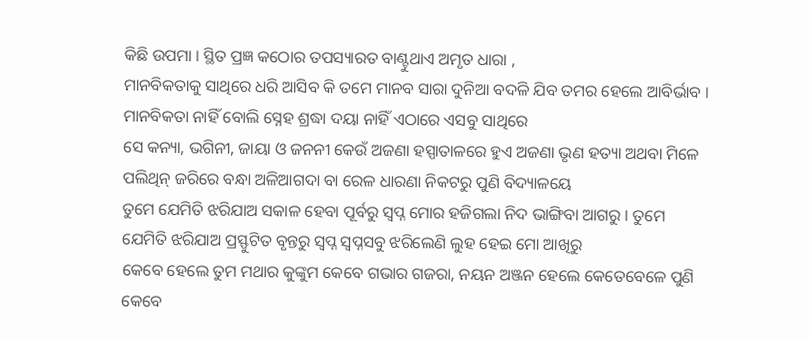କିଛି ଉପମା । ସ୍ଥିତ ପ୍ରଜ୍ଞ କଠୋର ତପସ୍ୟାରତ ବାଣ୍ଟୁଥାଏ ଅମୃତ ଧାରା ,
ମାନବିକତାକୁ ସାଥିରେ ଧରି ଆସିବ କି ତମେ ମାନବ ସାରା ଦୁନିଆ ବଦଳି ଯିବ ତମର ହେଲେ ଆବିର୍ଭାବ । ମାନବିକତା ନାହିଁ ବୋଲି ସ୍ନେହ ଶ୍ରଦ୍ଧା ଦୟା ନାହିଁ ଏଠାରେ ଏସବୁ ସାଥିରେ
ସେ କନ୍ୟା, ଭଗିନୀ, ଜାୟା ଓ ଜନନୀ କେଉଁ ଅଜଣା ହସ୍ପାତାଳରେ ହୁଏ ଅଜଣା ଭୃଣ ହତ୍ୟା ଅଥବା ମିଳେ ପଲିଥିନ୍ ଜରିରେ ବନ୍ଧା ଅଳିଆଗଦା ବା ରେଳ ଧାରଣା ନିକଟରୁ ପୁଣି ବିଦ୍ୟାଳୟେ
ତୁମେ ଯେମିତି ଝରିଯାଅ ସକାଳ ହେବା ପୂର୍ବରୁ ସ୍ୱପ୍ନ ମୋର ହଜିଗଲା ନିଦ ଭାଙ୍ଗିବା ଆଗରୁ । ତୁମେ ଯେମିତି ଝରିଯାଅ ପ୍ରସ୍ଫୁଟିତ ବୃନ୍ତରୁ ସ୍ୱପ୍ନ ସ୍ଵପ୍ନସବୁ ଝରିଲେଣି ଲୁହ ହେଇ ମୋ ଆଖିରୁ
କେବେ ହେଲେ ତୁମ ମଥାର କୁଙ୍କୁମ କେବେ ଗଭାର ଗଜରା, ନୟନ ଅଞ୍ଜନ ହେଲେ କେତେବେଳେ ପୁଣି କେବେ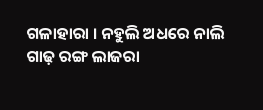ଗଳାହାରା । ନହୁଲି ଅଧରେ ନାଲି ଗାଢ଼ ରଙ୍ଗ ଲାଜରା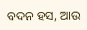ବଦନ ହସ, ଆଉ